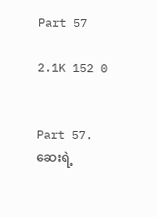Part 57

2.1K 152 0


Part 57.
ဆေးရဲ့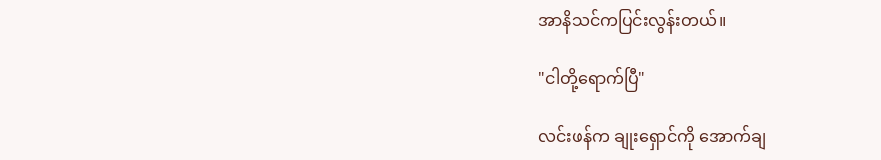အာနိသင်ကပြင်းလွန်းတယ်။

"ငါတို့ရောက်ပြီ"

လင်းဖန်က ချုးရှောင်ကို အောက်ချ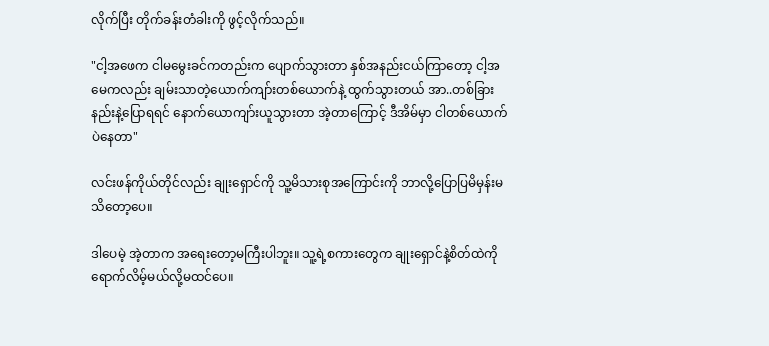လိုက်ပြီး တိုက်ခန်းတံခါးကို ဖွင့်လိုက်သည်။

"ငါ့အဖေက ငါမမွေးခင်ကတည်းက ပျောက်သွားတာ နှစ်အနည်းငယ်ကြာတော့ ငါ့အမေကလည်း ချမ်းသာတဲ့ယောက်ကျာ်းတစ်ယောက်နဲ့ ထွက်သွားတယ် အာ..တစ်ခြားနည်းနဲ့ပြောရရင် နောက်ယောကျာ်းယူသွားတာ အဲ့တာကြောင့် ဒီအိမ်မှာ ငါတစ်ယောက်ပဲနေတာ"

လင်းဖန်ကိုယ်တိုင်လည်း ချုးရှောင်ကို သူ့မိသားစုအကြောင်းကို ဘာလို့ပြောပြမိမှန်းမသိတော့ပေ။

ဒါပေမဲ့ အဲ့တာက အရေးတော့မကြီးပါဘူး။ သူ့ရဲ့စကားတွေက ချုးရှောင်နဲ့စိတ်ထဲကို ရောက်လိမ့်မယ်လို့မထင်ပေ။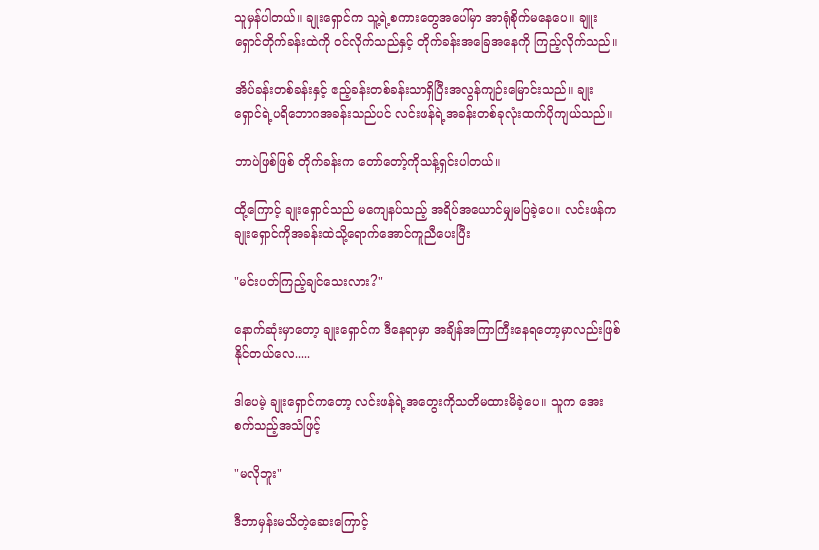သူမှန်ပါတယ်။ ချုးရှောင်က သူ့ရဲ့စကားတွေအပေါ်မှာ အာရုံစိုက်မနေပေ။ ချူးရှောင်တိုက်ခန်းထဲကို ဝင်လိုက်သည်နှင့် တိုက်ခန်းအခြေအနေကို ကြည့်လိုက်သည်။

အိပ်ခန်းတစ်ခန်းနှင့် ဧည့်ခန်းတစ်ခန်းသာရှိပြီးအလွန်ကျဉ်းမြောင်းသည်။ ချုးရှောင်ရဲ့ပရိဘောဂအခန်းသည်ပင် လင်းဖန်ရဲ့အခန်းတစ်ခုလုံးထက်ပိုကျယ်သည်။

ဘာပဲဖြစ်ဖြစ် တိုက်ခန်းက တော်တော့်ကိုသန့်ရှင်းပါတယ်။

ထို့ကြောင့် ချုးရှောင်သည် မကျေနပ်သည့် အရိပ်အယောင်မျှမပြခဲ့ပေ။ လင်းဖန်က ချုးရှောင်ကိုအခန်းထဲသို့ရောက်အောင်ကူညီပေးပြီး

"မင်းပတ်ကြည့်ချင်သေးလား?"

နောက်ဆုံးမှာတော့ ချုးရှောင်က ဒီနေရာမှာ အချိန်အကြာကြီးနေရတော့မှာလည်းဖြစ်နိုင်တယ်လေ.....

ဒါပေမဲ့ ချုးရှောင်ကတော့ လင်းဖန်ရဲ့အတွေးကိုသတိမထားမိခဲ့ပေ။ သူက အေးစက်သည့်အသံဖြင့်

"မလိုဘူး"

ဒီဘာမှန်းမသိတဲ့ဆေးကြောင့်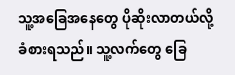သူ့အခြေအနေတွေ ပိုဆိုးလာတယ်လို့ ခံစားရသည်။ သူ့လက်တွေ ခြေ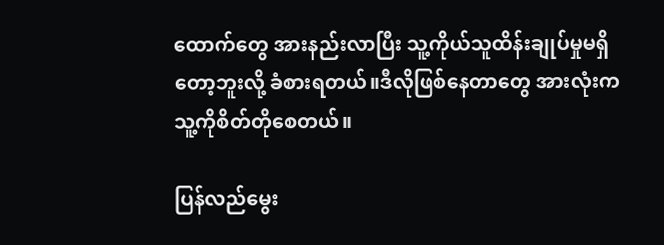ထောက်တွေ အားနည်းလာပြီး သူ့ကိုယ်သူထိန်းချုပ်မှုမရှိတော့ဘူးလို့ ခံစားရတယ်။ဒီလိုဖြစ်နေတာတွေ အားလုံးက သူ့ကိုစိတ်တိုစေတယ်။

ပြန်လည်မွေး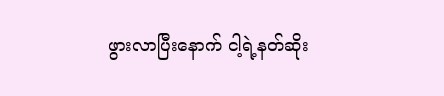ဖွားလာပြီးနောက် ငါ့ရဲ့နတ်ဆိုး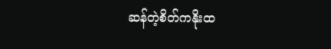ဆန်တဲ့စိတ်ကနိုးထ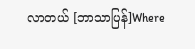လာတယ် [ဘာသာပြန်]Where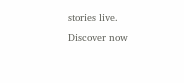stories live. Discover now